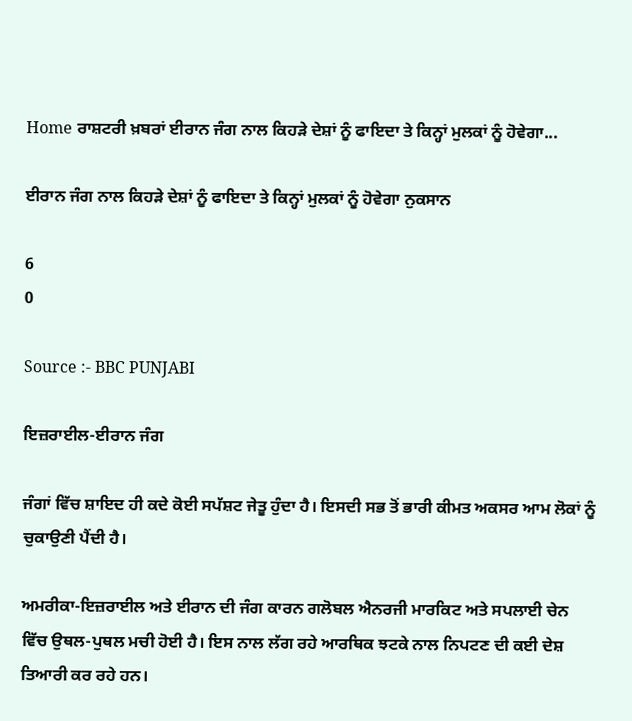Home ਰਾਸ਼ਟਰੀ ਖ਼ਬਰਾਂ ਈਰਾਨ ਜੰਗ ਨਾਲ ਕਿਹੜੇ ਦੇਸ਼ਾਂ ਨੂੰ ਫਾਇਦਾ ਤੇ ਕਿਨ੍ਹਾਂ ਮੁਲਕਾਂ ਨੂੰ ਹੋਵੇਗਾ...

ਈਰਾਨ ਜੰਗ ਨਾਲ ਕਿਹੜੇ ਦੇਸ਼ਾਂ ਨੂੰ ਫਾਇਦਾ ਤੇ ਕਿਨ੍ਹਾਂ ਮੁਲਕਾਂ ਨੂੰ ਹੋਵੇਗਾ ਨੁਕਸਾਨ

6
0

Source :- BBC PUNJABI

ਇਜ਼ਰਾਈਲ-ਈਰਾਨ ਜੰਗ

ਜੰਗਾਂ ਵਿੱਚ ਸ਼ਾਇਦ ਹੀ ਕਦੇ ਕੋਈ ਸਪੱਸ਼ਟ ਜੇਤੂ ਹੁੰਦਾ ਹੈ। ਇਸਦੀ ਸਭ ਤੋਂ ਭਾਰੀ ਕੀਮਤ ਅਕਸਰ ਆਮ ਲੋਕਾਂ ਨੂੰ ਚੁਕਾਉਣੀ ਪੈਂਦੀ ਹੈ।

ਅਮਰੀਕਾ-ਇਜ਼ਰਾਈਲ ਅਤੇ ਈਰਾਨ ਦੀ ਜੰਗ ਕਾਰਨ ਗਲੋਬਲ ਐਨਰਜੀ ਮਾਰਕਿਟ ਅਤੇ ਸਪਲਾਈ ਚੇਨ ਵਿੱਚ ਉਥਲ-ਪੁਥਲ ਮਚੀ ਹੋਈ ਹੈ। ਇਸ ਨਾਲ ਲੱਗ ਰਹੇ ਆਰਥਿਕ ਝਟਕੇ ਨਾਲ ਨਿਪਟਣ ਦੀ ਕਈ ਦੇਸ਼ ਤਿਆਰੀ ਕਰ ਰਹੇ ਹਨ।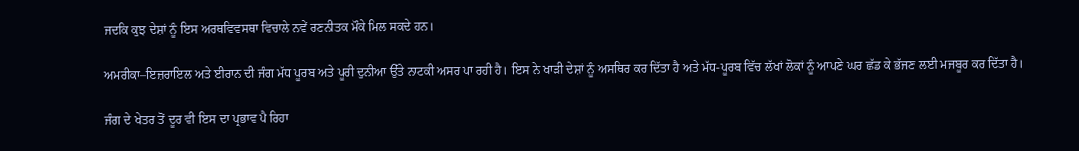ਜਦਕਿ ਕੁਝ ਦੇਸ਼ਾਂ ਨੂੰ ਇਸ ਅਰਥਵਿਵਸਥਾ ਵਿਚਾਲੇ ਨਵੇਂ ਰਣਨੀਤਕ ਮੌਕੇ ਮਿਲ ਸਕਦੇ ਹਨ।

ਅਮਰੀਕਾ–ਇਜ਼ਰਾਇਲ ਅਤੇ ਈਰਾਨ ਦੀ ਜੰਗ ਮੱਧ ਪੂਰਬ ਅਤੇ ਪੂਰੀ ਦੁਨੀਆ ਉੱਤੇ ਨਾਟਕੀ ਅਸਰ ਪਾ ਰਹੀ ਹੈ। ਇਸ ਨੇ ਖਾੜੀ ਦੇਸ਼ਾਂ ਨੂੰ ਅਸਥਿਰ ਕਰ ਦਿੱਤਾ ਹੈ ਅਤੇ ਮੱਧ-ਪੂਰਬ ਵਿੱਚ ਲੱਖਾਂ ਲੋਕਾਂ ਨੂੰ ਆਪਣੇ ਘਰ ਛੱਡ ਕੇ ਭੱਜਣ ਲਈ ਮਜਬੂਰ ਕਰ ਦਿੱਤਾ ਹੈ।

ਜੰਗ ਦੇ ਖੇਤਰ ਤੋਂ ਦੂਰ ਵੀ ਇਸ ਦਾ ਪ੍ਰਭਾਵ ਪੈ ਰਿਹਾ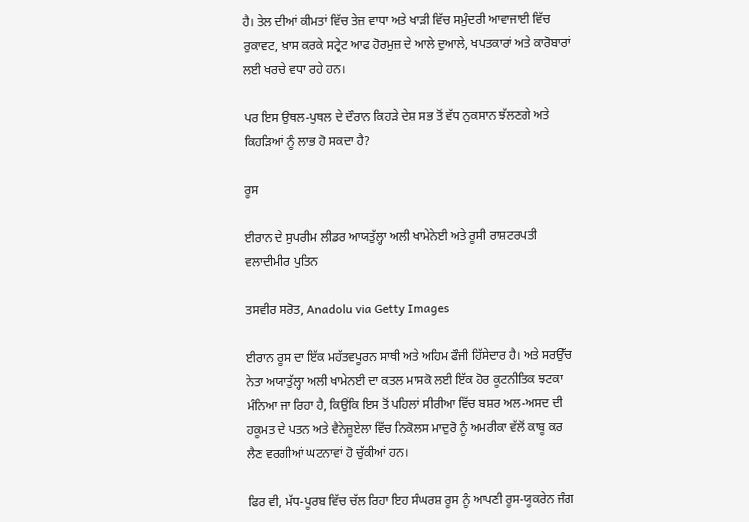ਹੈ। ਤੇਲ ਦੀਆਂ ਕੀਮਤਾਂ ਵਿੱਚ ਤੇਜ਼ ਵਾਧਾ ਅਤੇ ਖਾੜੀ ਵਿੱਚ ਸਮੁੰਦਰੀ ਆਵਾਜਾਈ ਵਿੱਚ ਰੁਕਾਵਟ, ਖ਼ਾਸ ਕਰਕੇ ਸਟ੍ਰੇਟ ਆਫ ਹੋਰਮੁਜ਼ ਦੇ ਆਲੇ ਦੁਆਲੇ, ਖਪਤਕਾਰਾਂ ਅਤੇ ਕਾਰੋਬਾਰਾਂ ਲਈ ਖਰਚੇ ਵਧਾ ਰਹੇ ਹਨ।

ਪਰ ਇਸ ਉਥਲ-ਪੁਥਲ ਦੇ ਦੌਰਾਨ ਕਿਹੜੇ ਦੇਸ਼ ਸਭ ਤੋਂ ਵੱਧ ਨੁਕਸਾਨ ਝੱਲਣਗੇ ਅਤੇ ਕਿਹੜਿਆਂ ਨੂੰ ਲਾਭ ਹੋ ਸਕਦਾ ਹੈ?

ਰੂਸ

ਈਰਾਨ ਦੇ ਸੁਪਰੀਮ ਲੀਡਰ ਆਯਤੁੱਲ੍ਹਾ ਅਲੀ ਖਾਮੇਨੇਈ ਅਤੇ ਰੂਸੀ ਰਾਸ਼ਟਰਪਤੀ ਵਲਾਦੀਮੀਰ ਪੁਤਿਨ

ਤਸਵੀਰ ਸਰੋਤ, Anadolu via Getty Images

ਈਰਾਨ ਰੂਸ ਦਾ ਇੱਕ ਮਹੱਤਵਪੂਰਨ ਸਾਥੀ ਅਤੇ ਅਹਿਮ ਫੌਜੀ ਹਿੱਸੇਦਾਰ ਹੈ। ਅਤੇ ਸਰਉੱਚ ਨੇਤਾ ਅਯਾਤੁੱਲ੍ਹਾ ਅਲੀ ਖਾਮੇਨਈ ਦਾ ਕਤਲ ਮਾਸਕੋ ਲਈ ਇੱਕ ਹੋਰ ਕੂਟਨੀਤਿਕ ਝਟਕਾ ਮੰਨਿਆ ਜਾ ਰਿਹਾ ਹੈ, ਕਿਉਂਕਿ ਇਸ ਤੋਂ ਪਹਿਲਾਂ ਸੀਰੀਆ ਵਿੱਚ ਬਸ਼ਰ ਅਲ-ਅਸਦ ਦੀ ਹਕੂਮਤ ਦੇ ਪਤਨ ਅਤੇ ਵੈਨੇਜ਼ੂਏਲਾ ਵਿੱਚ ਨਿਕੋਲਸ ਮਾਦੁਰੋ ਨੂੰ ਅਮਰੀਕਾ ਵੱਲੋਂ ਕਾਬੂ ਕਰ ਲੈਣ ਵਰਗੀਆਂ ਘਟਨਾਵਾਂ ਹੋ ਚੁੱਕੀਆਂ ਹਨ।

ਫਿਰ ਵੀ, ਮੱਧ-ਪੂਰਬ ਵਿੱਚ ਚੱਲ ਰਿਹਾ ਇਹ ਸੰਘਰਸ਼ ਰੂਸ ਨੂੰ ਆਪਣੀ ਰੂਸ-ਯੂਕਰੇਨ ਜੰਗ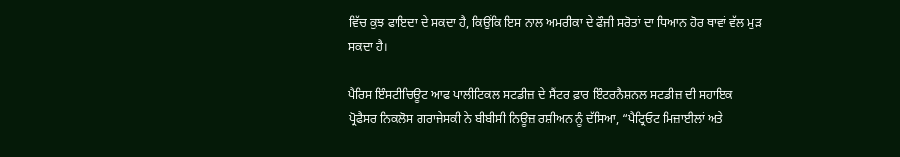ਵਿੱਚ ਕੁਝ ਫਾਇਦਾ ਦੇ ਸਕਦਾ ਹੈ, ਕਿਉਂਕਿ ਇਸ ਨਾਲ ਅਮਰੀਕਾ ਦੇ ਫੌਜੀ ਸਰੋਤਾਂ ਦਾ ਧਿਆਨ ਹੋਰ ਥਾਵਾਂ ਵੱਲ ਮੁੜ ਸਕਦਾ ਹੈ।

ਪੈਰਿਸ ਇੰਸਟੀਚਿਊਟ ਆਫ ਪਾਲੀਟਿਕਲ ਸਟਡੀਜ਼ ਦੇ ਸੈਂਟਰ ਫ਼ਾਰ ਇੰਟਰਨੈਸ਼ਨਲ ਸਟਡੀਜ਼ ਦੀ ਸਹਾਇਕ ਪ੍ਰੋਫੈਸਰ ਨਿਕਲੋਸ ਗਰਾਜੇਸਕੀ ਨੇ ਬੀਬੀਸੀ ਨਿਊਜ਼ ਰਸ਼ੀਅਨ ਨੂੰ ਦੱਸਿਆ, “ਪੈਟ੍ਰਿਓਟ ਮਿਜ਼ਾਈਲਾਂ ਅਤੇ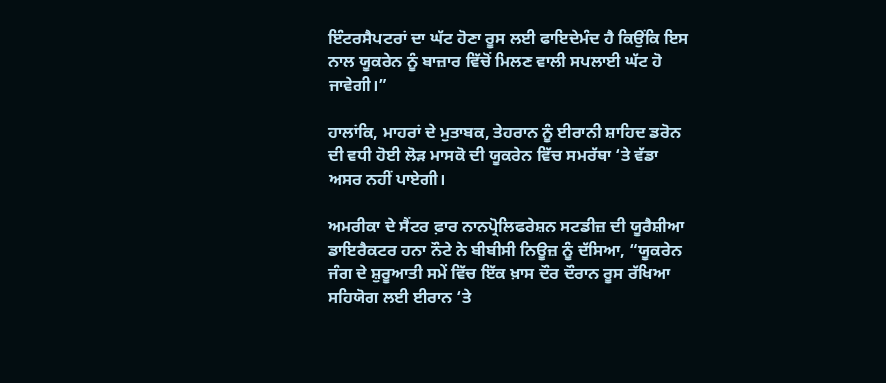ਇੰਟਰਸੈਪਟਰਾਂ ਦਾ ਘੱਟ ਹੋਣਾ ਰੂਸ ਲਈ ਫਾਇਦੇਮੰਦ ਹੈ ਕਿਉਂਕਿ ਇਸ ਨਾਲ ਯੂਕਰੇਨ ਨੂੰ ਬਾਜ਼ਾਰ ਵਿੱਚੋਂ ਮਿਲਣ ਵਾਲੀ ਸਪਲਾਈ ਘੱਟ ਹੋ ਜਾਵੇਗੀ।”

ਹਾਲਾਂਕਿ, ਮਾਹਰਾਂ ਦੇ ਮੁਤਾਬਕ, ਤੇਹਰਾਨ ਨੂੰ ਈਰਾਨੀ ਸ਼ਾਹਿਦ ਡਰੋਨ ਦੀ ਵਧੀ ਹੋਈ ਲੋੜ ਮਾਸਕੋ ਦੀ ਯੂਕਰੇਨ ਵਿੱਚ ਸਮਰੱਥਾ ‘ਤੇ ਵੱਡਾ ਅਸਰ ਨਹੀਂ ਪਾਏਗੀ।

ਅਮਰੀਕਾ ਦੇ ਸੈਂਟਰ ਫ਼ਾਰ ਨਾਨਪ੍ਰੋਲਿਫਰੇਸ਼ਨ ਸਟਡੀਜ਼ ਦੀ ਯੂਰੈਸ਼ੀਆ ਡਾਇਰੈਕਟਰ ਹਨਾ ਨੌਟੇ ਨੇ ਬੀਬੀਸੀ ਨਿਊਜ਼ ਨੂੰ ਦੱਸਿਆ, “ਯੂਕਰੇਨ ਜੰਗ ਦੇ ਸ਼ੁਰੂਆਤੀ ਸਮੇਂ ਵਿੱਚ ਇੱਕ ਖ਼ਾਸ ਦੌਰ ਦੌਰਾਨ ਰੂਸ ਰੱਖਿਆ ਸਹਿਯੋਗ ਲਈ ਈਰਾਨ ‘ਤੇ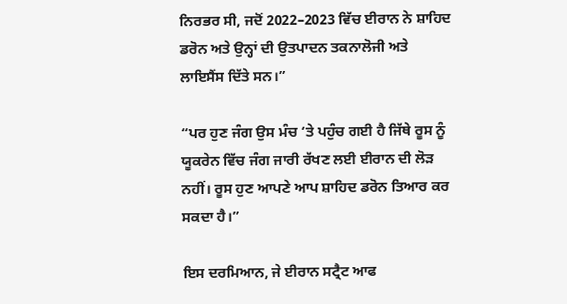ਨਿਰਭਰ ਸੀ, ਜਦੋਂ 2022–2023 ਵਿੱਚ ਈਰਾਨ ਨੇ ਸ਼ਾਹਿਦ ਡਰੋਨ ਅਤੇ ਉਨ੍ਹਾਂ ਦੀ ਉਤਪਾਦਨ ਤਕਨਾਲੋਜੀ ਅਤੇ ਲਾਇਸੈਂਸ ਦਿੱਤੇ ਸਨ।”

“ਪਰ ਹੁਣ ਜੰਗ ਉਸ ਮੰਚ ‘ਤੇ ਪਹੁੰਚ ਗਈ ਹੈ ਜਿੱਥੇ ਰੂਸ ਨੂੰ ਯੂਕਰੇਨ ਵਿੱਚ ਜੰਗ ਜਾਰੀ ਰੱਖਣ ਲਈ ਈਰਾਨ ਦੀ ਲੋੜ ਨਹੀਂ। ਰੂਸ ਹੁਣ ਆਪਣੇ ਆਪ ਸ਼ਾਹਿਦ ਡਰੋਨ ਤਿਆਰ ਕਰ ਸਕਦਾ ਹੈ।”

ਇਸ ਦਰਮਿਆਨ, ਜੇ ਈਰਾਨ ਸਟ੍ਰੈਟ ਆਫ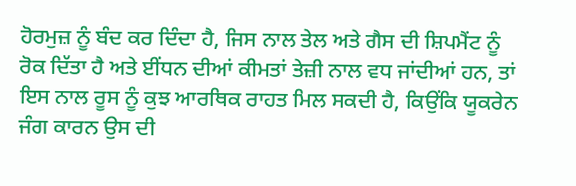ਹੋਰਮੁਜ਼ ਨੂੰ ਬੰਦ ਕਰ ਦਿੰਦਾ ਹੈ, ਜਿਸ ਨਾਲ ਤੇਲ ਅਤੇ ਗੈਸ ਦੀ ਸ਼ਿਪਮੈਂਟ ਨੂੰ ਰੋਕ ਦਿੱਤਾ ਹੈ ਅਤੇ ਈਂਧਨ ਦੀਆਂ ਕੀਮਤਾਂ ਤੇਜ਼ੀ ਨਾਲ ਵਧ ਜਾਂਦੀਆਂ ਹਨ, ਤਾਂ ਇਸ ਨਾਲ ਰੂਸ ਨੂੰ ਕੁਝ ਆਰਥਿਕ ਰਾਹਤ ਮਿਲ ਸਕਦੀ ਹੈ, ਕਿਉਂਕਿ ਯੂਕਰੇਨ ਜੰਗ ਕਾਰਨ ਉਸ ਦੀ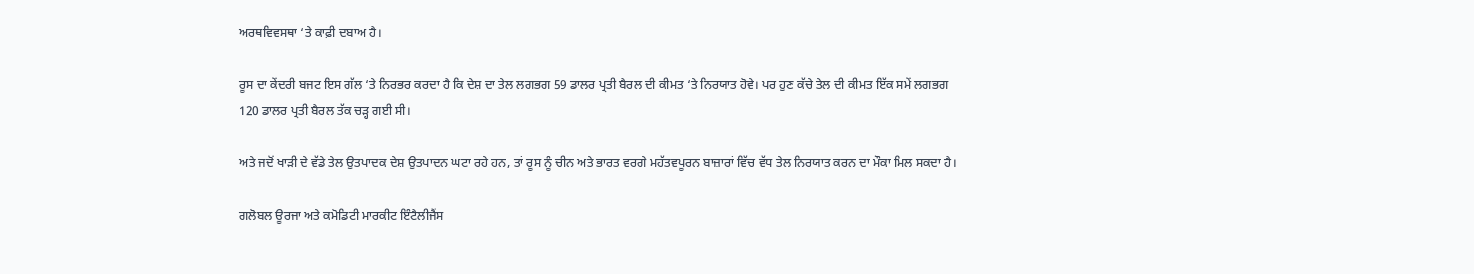ਅਰਥਵਿਵਸਥਾ ‘ਤੇ ਕਾਫ਼ੀ ਦਬਾਅ ਹੈ।

ਰੂਸ ਦਾ ਕੇਂਦਰੀ ਬਜਟ ਇਸ ਗੱਲ ‘ਤੇ ਨਿਰਭਰ ਕਰਦਾ ਹੈ ਕਿ ਦੇਸ਼ ਦਾ ਤੇਲ ਲਗਭਗ 59 ਡਾਲਰ ਪ੍ਰਤੀ ਬੈਰਲ ਦੀ ਕੀਮਤ ‘ਤੇ ਨਿਰਯਾਤ ਹੋਵੇ। ਪਰ ਹੁਣ ਕੱਚੇ ਤੇਲ ਦੀ ਕੀਮਤ ਇੱਕ ਸਮੇਂ ਲਗਭਗ 120 ਡਾਲਰ ਪ੍ਰਤੀ ਬੈਰਲ ਤੱਕ ਚੜ੍ਹ ਗਈ ਸੀ।

ਅਤੇ ਜਦੋਂ ਖਾੜੀ ਦੇ ਵੱਡੇ ਤੇਲ ਉਤਪਾਦਕ ਦੇਸ਼ ਉਤਪਾਦਨ ਘਟਾ ਰਹੇ ਹਨ, ਤਾਂ ਰੂਸ ਨੂੰ ਚੀਨ ਅਤੇ ਭਾਰਤ ਵਰਗੇ ਮਹੱਤਵਪੂਰਨ ਬਾਜ਼ਾਰਾਂ ਵਿੱਚ ਵੱਧ ਤੇਲ ਨਿਰਯਾਤ ਕਰਨ ਦਾ ਮੌਕਾ ਮਿਲ ਸਕਦਾ ਹੈ।

ਗਲੋਬਲ ਊਰਜਾ ਅਤੇ ਕਮੋਡਿਟੀ ਮਾਰਕੀਟ ਇੰਟੈਲੀਜੈਂਸ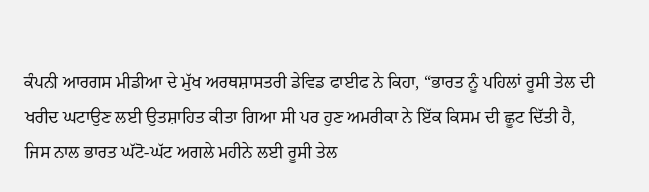ਕੰਪਨੀ ਆਰਗਸ ਮੀਡੀਆ ਦੇ ਮੁੱਖ ਅਰਥਸ਼ਾਸਤਰੀ ਡੇਵਿਡ ਫਾਈਫ ਨੇ ਕਿਹਾ, “ਭਾਰਤ ਨੂੰ ਪਹਿਲਾਂ ਰੂਸੀ ਤੇਲ ਦੀ ਖਰੀਦ ਘਟਾਉਣ ਲਈ ਉਤਸ਼ਾਹਿਤ ਕੀਤਾ ਗਿਆ ਸੀ ਪਰ ਹੁਣ ਅਮਰੀਕਾ ਨੇ ਇੱਕ ਕਿਸਮ ਦੀ ਛੂਟ ਦਿੱਤੀ ਹੈ, ਜਿਸ ਨਾਲ ਭਾਰਤ ਘੱਟੋ-ਘੱਟ ਅਗਲੇ ਮਹੀਨੇ ਲਈ ਰੂਸੀ ਤੇਲ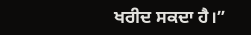ਖਰੀਦ ਸਕਦਾ ਹੈ।”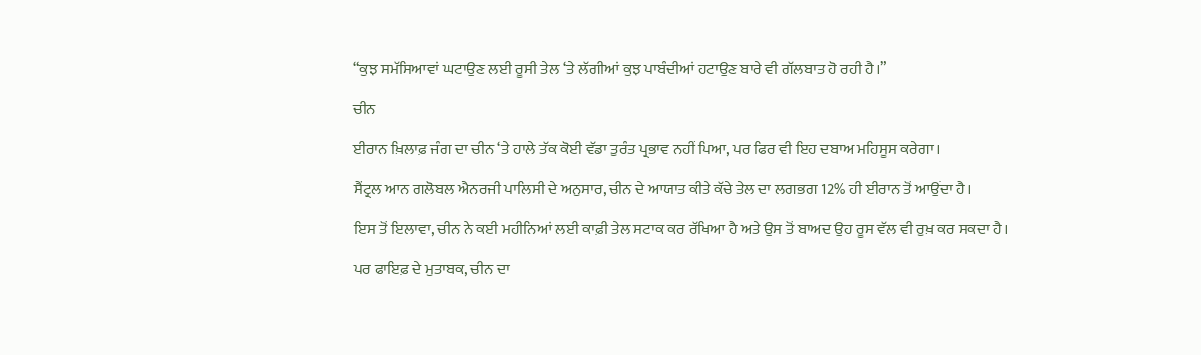“ਕੁਝ ਸਮੱਸਿਆਵਾਂ ਘਟਾਉਣ ਲਈ ਰੂਸੀ ਤੇਲ ‘ਤੇ ਲੱਗੀਆਂ ਕੁਝ ਪਾਬੰਦੀਆਂ ਹਟਾਉਣ ਬਾਰੇ ਵੀ ਗੱਲਬਾਤ ਹੋ ਰਹੀ ਹੈ।”

ਚੀਨ

ਈਰਾਨ ਖ਼ਿਲਾਫ਼ ਜੰਗ ਦਾ ਚੀਨ ‘ਤੇ ਹਾਲੇ ਤੱਕ ਕੋਈ ਵੱਡਾ ਤੁਰੰਤ ਪ੍ਰਭਾਵ ਨਹੀਂ ਪਿਆ, ਪਰ ਫਿਰ ਵੀ ਇਹ ਦਬਾਅ ਮਹਿਸੂਸ ਕਰੇਗਾ।

ਸੈਂਟ੍ਰਲ ਆਨ ਗਲੋਬਲ ਐਨਰਜੀ ਪਾਲਿਸੀ ਦੇ ਅਨੁਸਾਰ, ਚੀਨ ਦੇ ਆਯਾਤ ਕੀਤੇ ਕੱਚੇ ਤੇਲ ਦਾ ਲਗਭਗ 12% ਹੀ ਈਰਾਨ ਤੋਂ ਆਉਂਦਾ ਹੈ।

ਇਸ ਤੋਂ ਇਲਾਵਾ, ਚੀਨ ਨੇ ਕਈ ਮਹੀਨਿਆਂ ਲਈ ਕਾਫ਼ੀ ਤੇਲ ਸਟਾਕ ਕਰ ਰੱਖਿਆ ਹੈ ਅਤੇ ਉਸ ਤੋਂ ਬਾਅਦ ਉਹ ਰੂਸ ਵੱਲ ਵੀ ਰੁਖ਼ ਕਰ ਸਕਦਾ ਹੈ।

ਪਰ ਫਾਇਫ਼ ਦੇ ਮੁਤਾਬਕ, ਚੀਨ ਦਾ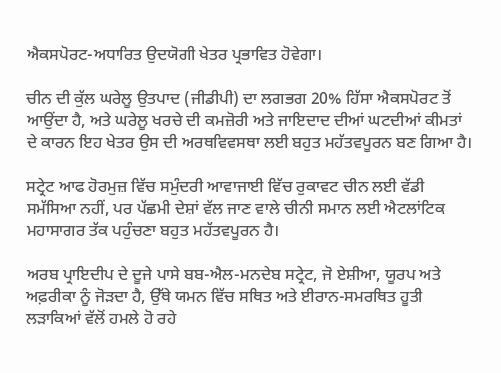ਐਕਸਪੋਰਟ-ਅਧਾਰਿਤ ਉਦਯੋਗੀ ਖੇਤਰ ਪ੍ਰਭਾਵਿਤ ਹੋਵੇਗਾ।

ਚੀਨ ਦੀ ਕੁੱਲ ਘਰੇਲੂ ਉਤਪਾਦ (ਜੀਡੀਪੀ) ਦਾ ਲਗਭਗ 20% ਹਿੱਸਾ ਐਕਸਪੋਰਟ ਤੋਂ ਆਉਂਦਾ ਹੈ, ਅਤੇ ਘਰੇਲੂ ਖਰਚੇ ਦੀ ਕਮਜ਼ੋਰੀ ਅਤੇ ਜਾਇਦਾਦ ਦੀਆਂ ਘਟਦੀਆਂ ਕੀਮਤਾਂ ਦੇ ਕਾਰਨ ਇਹ ਖੇਤਰ ਉਸ ਦੀ ਅਰਥਵਿਵਸਥਾ ਲਈ ਬਹੁਤ ਮਹੱਤਵਪੂਰਨ ਬਣ ਗਿਆ ਹੈ।

ਸਟ੍ਰੇਟ ਆਫ ਹੋਰਮੁਜ਼ ਵਿੱਚ ਸਮੁੰਦਰੀ ਆਵਾਜਾਈ ਵਿੱਚ ਰੁਕਾਵਟ ਚੀਨ ਲਈ ਵੱਡੀ ਸਮੱਸਿਆ ਨਹੀਂ, ਪਰ ਪੱਛਮੀ ਦੇਸ਼ਾਂ ਵੱਲ ਜਾਣ ਵਾਲੇ ਚੀਨੀ ਸਮਾਨ ਲਈ ਐਟਲਾਂਟਿਕ ਮਹਾਸਾਗਰ ਤੱਕ ਪਹੁੰਚਣਾ ਬਹੁਤ ਮਹੱਤਵਪੂਰਨ ਹੈ।

ਅਰਬ ਪ੍ਰਾਇਦੀਪ ਦੇ ਦੂਜੇ ਪਾਸੇ ਬਬ-ਐਲ-ਮਨਦੇਬ ਸਟ੍ਰੇਟ, ਜੋ ਏਸ਼ੀਆ, ਯੂਰਪ ਅਤੇ ਅਫ਼ਰੀਕਾ ਨੂੰ ਜੋੜਦਾ ਹੈ, ਉੱਥੇ ਯਮਨ ਵਿੱਚ ਸਥਿਤ ਅਤੇ ਈਰਾਨ-ਸਮਰਥਿਤ ਹੂਤੀ ਲੜਾਕਿਆਂ ਵੱਲੋਂ ਹਮਲੇ ਹੋ ਰਹੇ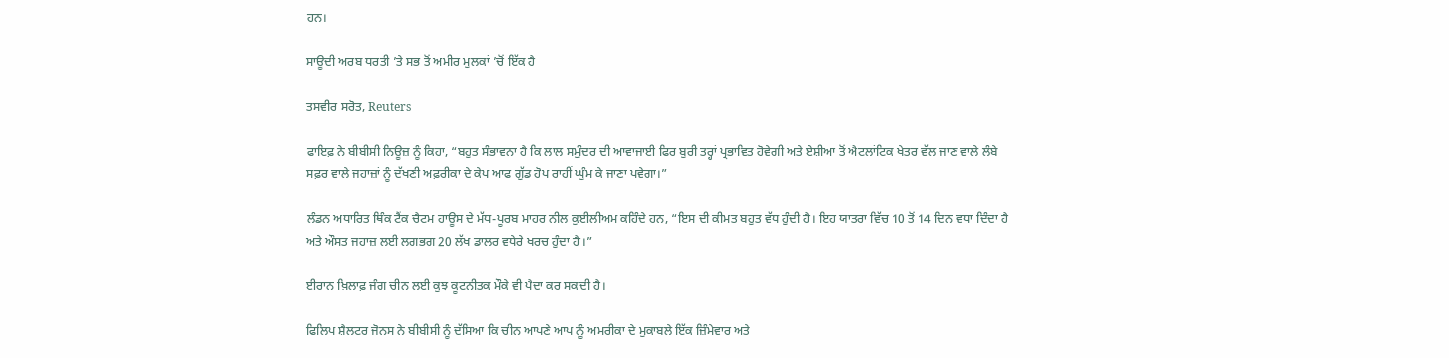ਹਨ।

ਸਾਊਦੀ ਅਰਬ ਧਰਤੀ ’ਤੇ ਸਭ ਤੋਂ ਅਮੀਰ ਮੁਲਕਾਂ ’ਚੋਂ ਇੱਕ ਹੈ

ਤਸਵੀਰ ਸਰੋਤ, Reuters

ਫਾਇਫ਼ ਨੇ ਬੀਬੀਸੀ ਨਿਊਜ਼ ਨੂੰ ਕਿਹਾ, “ਬਹੁਤ ਸੰਭਾਵਨਾ ਹੈ ਕਿ ਲਾਲ ਸਮੁੰਦਰ ਦੀ ਆਵਾਜਾਈ ਫਿਰ ਬੁਰੀ ਤਰ੍ਹਾਂ ਪ੍ਰਭਾਵਿਤ ਹੋਵੇਗੀ ਅਤੇ ਏਸ਼ੀਆ ਤੋਂ ਐਟਲਾਂਟਿਕ ਖੇਤਰ ਵੱਲ ਜਾਣ ਵਾਲੇ ਲੰਬੇ ਸਫ਼ਰ ਵਾਲੇ ਜਹਾਜ਼ਾਂ ਨੂੰ ਦੱਖਣੀ ਅਫ਼ਰੀਕਾ ਦੇ ਕੇਪ ਆਫ ਗੁੱਡ ਹੋਪ ਰਾਹੀਂ ਘੁੰਮ ਕੇ ਜਾਣਾ ਪਵੇਗਾ।”

ਲੰਡਨ ਅਧਾਰਿਤ ਥਿੰਕ ਟੈਂਕ ਚੈਟਮ ਹਾਊਸ ਦੇ ਮੱਧ-ਪੂਰਬ ਮਾਹਰ ਨੀਲ ਕੁਈਲੀਅਮ ਕਹਿੰਦੇ ਹਨ, “ਇਸ ਦੀ ਕੀਮਤ ਬਹੁਤ ਵੱਧ ਹੁੰਦੀ ਹੈ। ਇਹ ਯਾਤਰਾ ਵਿੱਚ 10 ਤੋਂ 14 ਦਿਨ ਵਧਾ ਦਿੰਦਾ ਹੈ ਅਤੇ ਔਸਤ ਜਹਾਜ਼ ਲਈ ਲਗਭਗ 20 ਲੱਖ ਡਾਲਰ ਵਧੇਰੇ ਖਰਚ ਹੁੰਦਾ ਹੈ।”

ਈਰਾਨ ਖ਼ਿਲਾਫ਼ ਜੰਗ ਚੀਨ ਲਈ ਕੁਝ ਕੂਟਨੀਤਕ ਮੌਕੇ ਵੀ ਪੈਦਾ ਕਰ ਸਕਦੀ ਹੈ।

ਫਿਲਿਪ ਸ਼ੈਲਟਰ ਜੋਨਸ ਨੇ ਬੀਬੀਸੀ ਨੂੰ ਦੱਸਿਆ ਕਿ ਚੀਨ ਆਪਣੇ ਆਪ ਨੂੰ ਅਮਰੀਕਾ ਦੇ ਮੁਕਾਬਲੇ ਇੱਕ ਜ਼ਿੰਮੇਵਾਰ ਅਤੇ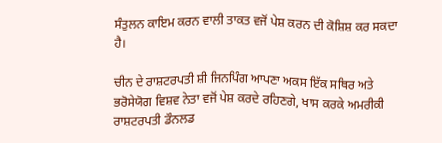ਸੰਤੁਲਨ ਕਾਇਮ ਕਰਨ ਵਾਲੀ ਤਾਕਤ ਵਜੋਂ ਪੇਸ਼ ਕਰਨ ਦੀ ਕੋਸ਼ਿਸ਼ ਕਰ ਸਕਦਾ ਹੈ।

ਚੀਨ ਦੇ ਰਾਸ਼ਟਰਪਤੀ ਸ਼ੀ ਜਿਨਪਿੰਗ ਆਪਣਾ ਅਕਸ ਇੱਕ ਸਥਿਰ ਅਤੇ ਭਰੋਸੇਯੋਗ ਵਿਸ਼ਵ ਨੇਤਾ ਵਜੋਂ ਪੇਸ਼ ਕਰਦੇ ਰਹਿਣਗੇ, ਖਾਸ ਕਰਕੇ ਅਮਰੀਕੀ ਰਾਸ਼ਟਰਪਤੀ ਡੌਨਲਡ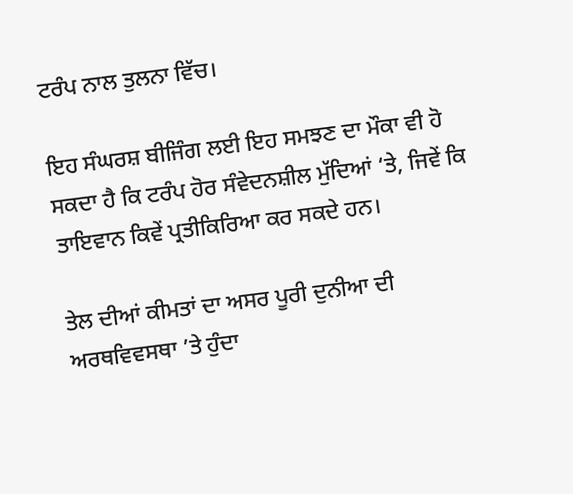ਟਰੰਪ ਨਾਲ ਤੁਲਨਾ ਵਿੱਚ।

ਇਹ ਸੰਘਰਸ਼ ਬੀਜਿੰਗ ਲਈ ਇਹ ਸਮਝਣ ਦਾ ਮੌਕਾ ਵੀ ਹੋ ਸਕਦਾ ਹੈ ਕਿ ਟਰੰਪ ਹੋਰ ਸੰਵੇਦਨਸ਼ੀਲ ਮੁੱਦਿਆਂ ‘ਤੇ, ਜਿਵੇਂ ਕਿ ਤਾਇਵਾਨ ਕਿਵੇਂ ਪ੍ਰਤੀਕਿਰਿਆ ਕਰ ਸਕਦੇ ਹਨ।

ਤੇਲ ਦੀਆਂ ਕੀਮਤਾਂ ਦਾ ਅਸਰ ਪੂਰੀ ਦੁਨੀਆ ਦੀ ਅਰਥਵਿਵਸਥਾ ’ਤੇ ਹੁੰਦਾ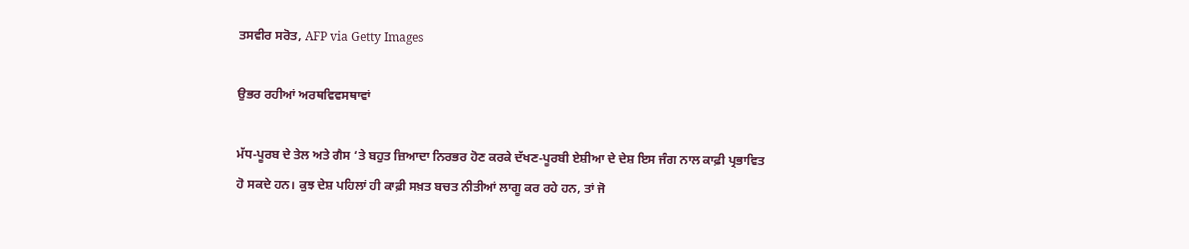ਤਸਵੀਰ ਸਰੋਤ, AFP via Getty Images

ਉਭਰ ਰਹੀਆਂ ਅਰਥਵਿਵਸਥਾਵਾਂ

ਮੱਧ-ਪੂਰਬ ਦੇ ਤੇਲ ਅਤੇ ਗੈਸ ‘ਤੇ ਬਹੁਤ ਜ਼ਿਆਦਾ ਨਿਰਭਰ ਹੋਣ ਕਰਕੇ ਦੱਖਣ-ਪੂਰਬੀ ਏਸ਼ੀਆ ਦੇ ਦੇਸ਼ ਇਸ ਜੰਗ ਨਾਲ ਕਾਫ਼ੀ ਪ੍ਰਭਾਵਿਤ ਹੋ ਸਕਦੇ ਹਨ। ਕੁਝ ਦੇਸ਼ ਪਹਿਲਾਂ ਹੀ ਕਾਫ਼ੀ ਸਖ਼ਤ ਬਚਤ ਨੀਤੀਆਂ ਲਾਗੂ ਕਰ ਰਹੇ ਹਨ, ਤਾਂ ਜੋ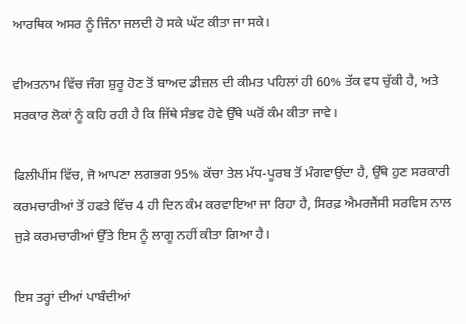ਆਰਥਿਕ ਅਸਰ ਨੂੰ ਜਿੰਨਾ ਜਲਦੀ ਹੋ ਸਕੇ ਘੱਟ ਕੀਤਾ ਜਾ ਸਕੇ।

ਵੀਅਤਨਾਮ ਵਿੱਚ ਜੰਗ ਸ਼ੁਰੂ ਹੋਣ ਤੋਂ ਬਾਅਦ ਡੀਜ਼ਲ ਦੀ ਕੀਮਤ ਪਹਿਲਾਂ ਹੀ 60% ਤੱਕ ਵਧ ਚੁੱਕੀ ਹੈ, ਅਤੇ ਸਰਕਾਰ ਲੋਕਾਂ ਨੂੰ ਕਹਿ ਰਹੀ ਹੈ ਕਿ ਜਿੱਥੇ ਸੰਭਵ ਹੋਵੇ ਉੱਥੇ ਘਰੋਂ ਕੰਮ ਕੀਤਾ ਜਾਵੇ।

ਫਿਲੀਪੀਂਸ ਵਿੱਚ, ਜੋ ਆਪਣਾ ਲਗਭਗ 95% ਕੱਚਾ ਤੇਲ ਮੱਧ-ਪੂਰਬ ਤੋਂ ਮੰਗਵਾਉਂਦਾ ਹੈ, ਉੱਥੇ ਹੁਣ ਸਰਕਾਰੀ ਕਰਮਚਾਰੀਆਂ ਤੋਂ ਹਫਤੇ ਵਿੱਚ 4 ਹੀ ਦਿਨ ਕੰਮ ਕਰਵਾਇਆ ਜਾ ਰਿਹਾ ਹੈ, ਸਿਰਫ਼ ਐਮਰਜੈਂਸੀ ਸਰਵਿਸ ਨਾਲ ਜੁੜੇ ਕਰਮਚਾਰੀਆਂ ਉੱਤੇ ਇਸ ਨੂੰ ਲਾਗੂ ਨਹੀਂ ਕੀਤਾ ਗਿਆ ਹੈ।

ਇਸ ਤਰ੍ਹਾਂ ਦੀਆਂ ਪਾਬੰਦੀਆਂ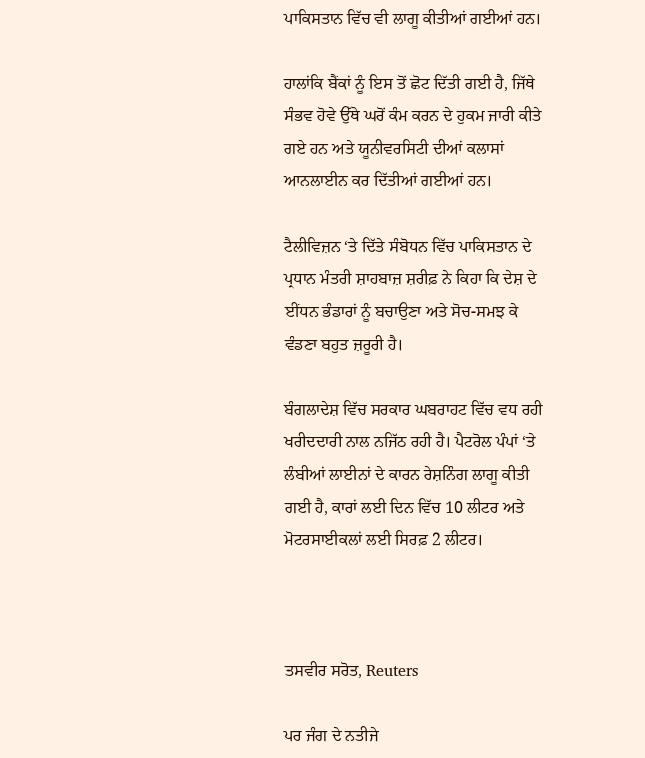ਪਾਕਿਸਤਾਨ ਵਿੱਚ ਵੀ ਲਾਗੂ ਕੀਤੀਆਂ ਗਈਆਂ ਹਨ।

ਹਾਲਾਂਕਿ ਬੈਂਕਾਂ ਨੂੰ ਇਸ ਤੋਂ ਛੋਟ ਦਿੱਤੀ ਗਈ ਹੈ, ਜਿੱਥੇ ਸੰਭਵ ਹੋਵੇ ਉੱਥੇ ਘਰੋਂ ਕੰਮ ਕਰਨ ਦੇ ਹੁਕਮ ਜਾਰੀ ਕੀਤੇ ਗਏ ਹਨ ਅਤੇ ਯੂਨੀਵਰਸਿਟੀ ਦੀਆਂ ਕਲਾਸਾਂ ਆਨਲਾਈਨ ਕਰ ਦਿੱਤੀਆਂ ਗਈਆਂ ਹਨ।

ਟੈਲੀਵਿਜ਼ਨ ‘ਤੇ ਦਿੱਤੇ ਸੰਬੋਧਨ ਵਿੱਚ ਪਾਕਿਸਤਾਨ ਦੇ ਪ੍ਰਧਾਨ ਮੰਤਰੀ ਸ਼ਾਹਬਾਜ਼ ਸ਼ਰੀਫ਼ ਨੇ ਕਿਹਾ ਕਿ ਦੇਸ਼ ਦੇ ਈਂਧਨ ਭੰਡਾਰਾਂ ਨੂੰ ਬਚਾਉਣਾ ਅਤੇ ਸੋਚ-ਸਮਝ ਕੇ ਵੰਡਣਾ ਬਹੁਤ ਜ਼ਰੂਰੀ ਹੈ।

ਬੰਗਲਾਦੇਸ਼ ਵਿੱਚ ਸਰਕਾਰ ਘਬਰਾਹਟ ਵਿੱਚ ਵਧ ਰਹੀ ਖਰੀਦਦਾਰੀ ਨਾਲ ਨਜਿੱਠ ਰਹੀ ਹੈ। ਪੈਟਰੋਲ ਪੰਪਾਂ ‘ਤੇ ਲੰਬੀਆਂ ਲਾਈਨਾਂ ਦੇ ਕਾਰਨ ਰੇਸ਼ਨਿੰਗ ਲਾਗੂ ਕੀਤੀ ਗਈ ਹੈ, ਕਾਰਾਂ ਲਈ ਦਿਨ ਵਿੱਚ 10 ਲੀਟਰ ਅਤੇ ਮੋਟਰਸਾਈਕਲਾਂ ਲਈ ਸਿਰਫ਼ 2 ਲੀਟਰ।



ਤਸਵੀਰ ਸਰੋਤ, Reuters

ਪਰ ਜੰਗ ਦੇ ਨਤੀਜੇ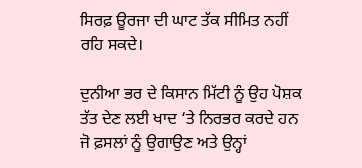ਸਿਰਫ਼ ਊਰਜਾ ਦੀ ਘਾਟ ਤੱਕ ਸੀਮਿਤ ਨਹੀਂ ਰਹਿ ਸਕਦੇ।

ਦੁਨੀਆ ਭਰ ਦੇ ਕਿਸਾਨ ਮਿੱਟੀ ਨੂੰ ਉਹ ਪੋਸ਼ਕ ਤੱਤ ਦੇਣ ਲਈ ਖਾਦ ‘ਤੇ ਨਿਰਭਰ ਕਰਦੇ ਹਨ ਜੋ ਫ਼ਸਲਾਂ ਨੂੰ ਉਗਾਉਣ ਅਤੇ ਉਨ੍ਹਾਂ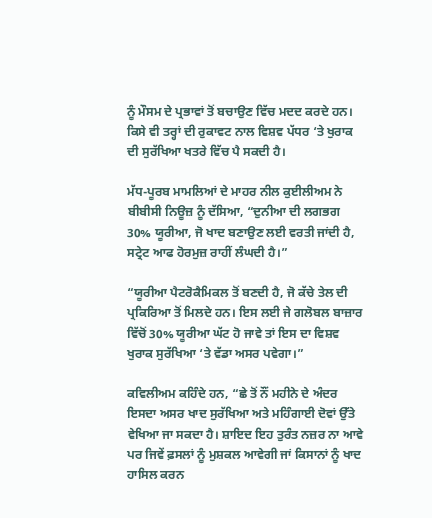ਨੂੰ ਮੌਸਮ ਦੇ ਪ੍ਰਭਾਵਾਂ ਤੋਂ ਬਚਾਉਣ ਵਿੱਚ ਮਦਦ ਕਰਦੇ ਹਨ। ਕਿਸੇ ਵੀ ਤਰ੍ਹਾਂ ਦੀ ਰੁਕਾਵਟ ਨਾਲ ਵਿਸ਼ਵ ਪੱਧਰ ‘ਤੇ ਖੁਰਾਕ ਦੀ ਸੁਰੱਖਿਆ ਖਤਰੇ ਵਿੱਚ ਪੈ ਸਕਦੀ ਹੈ।

ਮੱਧ-ਪੂਰਬ ਮਾਮਲਿਆਂ ਦੇ ਮਾਹਰ ਨੀਲ ਕੁਈਲੀਅਮ ਨੇ ਬੀਬੀਸੀ ਨਿਊਜ਼ ਨੂੰ ਦੱਸਿਆ, “ਦੁਨੀਆ ਦੀ ਲਗਭਗ 30% ਯੂਰੀਆ, ਜੋ ਖਾਦ ਬਣਾਉਣ ਲਈ ਵਰਤੀ ਜਾਂਦੀ ਹੈ, ਸਟ੍ਰੇਟ ਆਫ ਹੋਰਮੁਜ਼ ਰਾਹੀਂ ਲੰਘਦੀ ਹੈ।”

“ਯੂਰੀਆ ਪੈਟਰੋਕੈਮਿਕਲ ਤੋਂ ਬਣਦੀ ਹੈ, ਜੋ ਕੱਚੇ ਤੇਲ ਦੀ ਪ੍ਰਕਿਰਿਆ ਤੋਂ ਮਿਲਦੇ ਹਨ। ਇਸ ਲਈ ਜੇ ਗਲੋਬਲ ਬਾਜ਼ਾਰ ਵਿੱਚੋਂ 30% ਯੂਰੀਆ ਘੱਟ ਹੋ ਜਾਵੇ ਤਾਂ ਇਸ ਦਾ ਵਿਸ਼ਵ ਖੁਰਾਕ ਸੁਰੱਖਿਆ ‘ਤੇ ਵੱਡਾ ਅਸਰ ਪਵੇਗਾ।”

ਕਵਿਲੀਅਮ ਕਹਿੰਦੇ ਹਨ, “ਛੇ ਤੋਂ ਨੌਂ ਮਹੀਨੇ ਦੇ ਅੰਦਰ ਇਸਦਾ ਅਸਰ ਖਾਦ ਸੁਰੱਖਿਆ ਅਤੇ ਮਹਿੰਗਾਈ ਦੋਵਾਂ ਉੱਤੇ ਵੇਖਿਆ ਜਾ ਸਕਦਾ ਹੈ। ਸ਼ਾਇਦ ਇਹ ਤੁਰੰਤ ਨਜ਼ਰ ਨਾ ਆਵੇ ਪਰ ਜਿਵੇਂ ਫ਼ਸਲਾਂ ਨੂੰ ਮੁਸ਼ਕਲ ਆਵੇਗੀ ਜਾਂ ਕਿਸਾਨਾਂ ਨੂੰ ਖਾਦ ਹਾਸਿਲ ਕਰਨ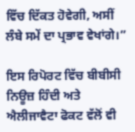ਵਿੱਚ ਦਿੱਕਤ ਹੋਵੇਗੀ, ਅਸੀਂ ਲੰਬੇ ਸਮੇਂ ਦਾ ਪ੍ਰਭਾਵ ਵੇਖਾਂਗੇ।”

ਇਸ ਰਿਪੋਰਟ ਵਿੱਚ ਬੀਬੀਸੀ ਨਿਊਜ਼ ਹਿੰਦੀ ਅਤੇ ਐਲੀਜਾਵੈਟਾ ਫੋਕਟ ਵੱਲੋਂ ਵੀ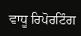ਵਾਧੂ ਰਿਪੋਰਟਿੰਗ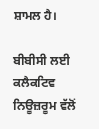ਸ਼ਾਮਲ ਹੈ।

ਬੀਬੀਸੀ ਲਈ ਕਲੈਕਟਿਵ ਨਿਊਜ਼ਰੂਮ ਵੱਲੋਂ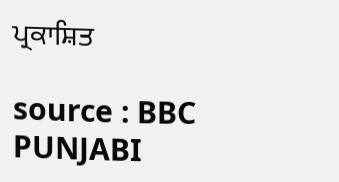ਪ੍ਰਕਾਸ਼ਿਤ

source : BBC PUNJABI